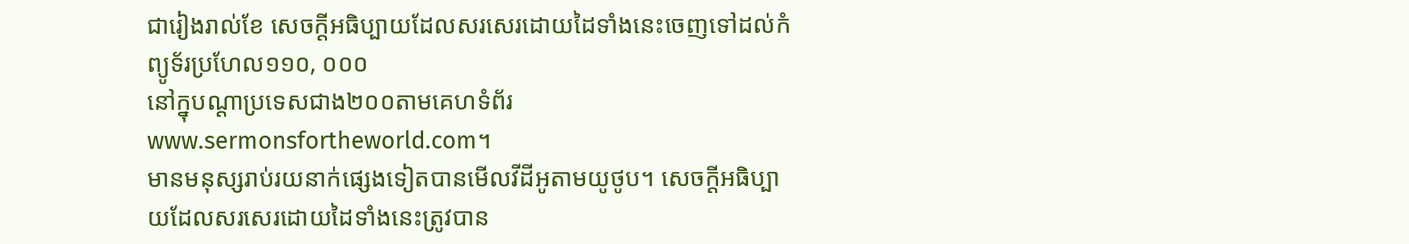ជារៀងរាល់ខែ សេចក្ដីអធិប្បាយដែលសរសេរដោយដៃទាំងនេះចេញទៅដល់កំព្យូទ័រប្រហែល១១០, ០០០
នៅក្នុបណ្ដាប្រទេសជាង២០០តាមគេហទំព័រwww.sermonsfortheworld.com។
មានមនុស្សរាប់រយនាក់ផ្សេងទៀតបានមើលវីដីអូតាមយូថូប។ សេចក្ដីអធិប្បាយដែលសរសេរដោយដៃទាំងនេះត្រូវបាន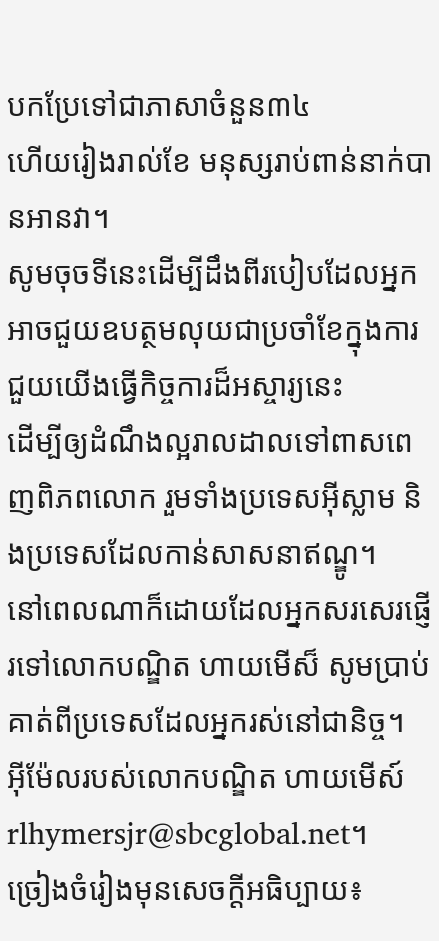បកប្រែទៅជាភាសាចំនួន៣៤
ហើយរៀងរាល់ខែ មនុស្សរាប់ពាន់នាក់បានអានវា។
សូមចុចទីនេះដើម្បីដឹងពីរបៀបដែលអ្នកអាចជួយឧបត្ថមលុយជាប្រចាំខែក្នុងការជួយយើងធ្វើកិច្ចការដ៏អស្ចារ្យនេះ
ដើម្បីឲ្យដំណឹងល្អរាលដាលទៅពាសពេញពិភពលោក រួមទាំងប្រទេសអ៊ីស្លាម និងប្រទេសដែលកាន់សាសនាឥណ្ឌូ។
នៅពេលណាក៏ដោយដែលអ្នកសរសេរផ្ញើរទៅលោកបណ្ឌិត ហាយមើស៏ សូមប្រាប់គាត់ពីប្រទេសដែលអ្នករស់នៅជានិច្ច។
អ៊ីម៉ែលរបស់លោកបណ្ឌិត ហាយមើស៍rlhymersjr@sbcglobal.net។
ច្រៀងចំរៀងមុនសេចក្ដីអធិប្បាយ៖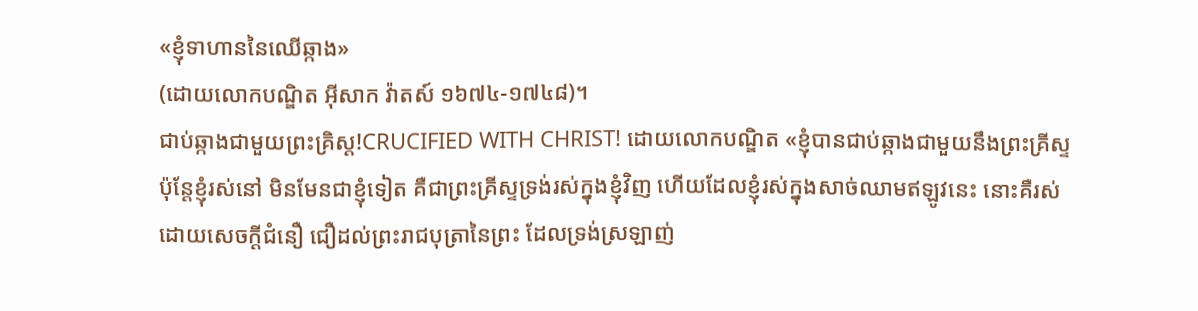«ខ្ញុំទាហាននៃឈើឆ្កាង»
(ដោយលោកបណ្ឌិត អ៊ីសាក វ៉ាតស៍ ១៦៧៤-១៧៤៨)។
ជាប់ឆ្កាងជាមួយព្រះគ្រិស្ដ!CRUCIFIED WITH CHRIST! ដោយលោកបណ្ឌិត «ខ្ញុំបានជាប់ឆ្កាងជាមួយនឹងព្រះគ្រីស្ទ ប៉ុន្តែខ្ញុំរស់នៅ មិនមែនជាខ្ញុំទៀត គឺជាព្រះគ្រីស្ទទ្រង់រស់ក្នុងខ្ញុំវិញ ហើយដែលខ្ញុំរស់ក្នុងសាច់ឈាមឥឡូវនេះ នោះគឺរស់ដោយសេចក្តីជំនឿ ជឿដល់ព្រះរាជបុត្រានៃព្រះ ដែលទ្រង់ស្រឡាញ់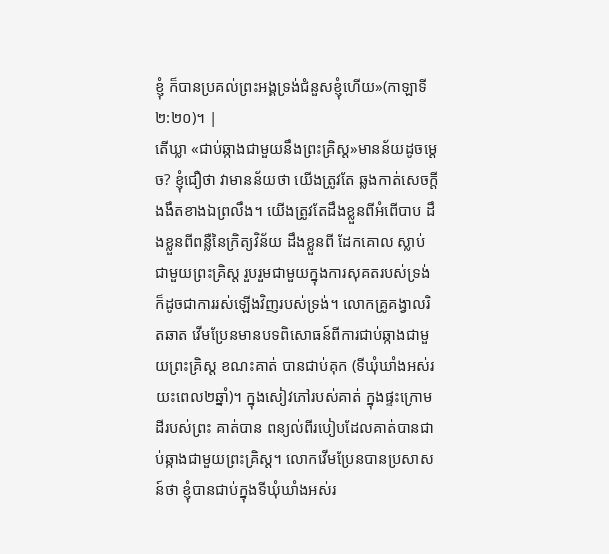ខ្ញុំ ក៏បានប្រគល់ព្រះអង្គទ្រង់ជំនួសខ្ញុំហើយ»(កាឡាទី ២:២០)។ |
តើឃ្លា «ជាប់ឆ្កាងជាមួយនឹងព្រះគ្រិស្ដ»មានន័យដូចម្ដេច? ខ្ញុំជឿថា វាមានន័យថា យើងត្រូវតែ ឆ្លងកាត់សេចក្ដីងងឹតខាងឯព្រលឹង។ យើងត្រូវតែដឹងខ្លួនពីអំពើបាប ដឹងខ្លួនពីពន្លឺនៃក្រិត្យវិន័យ ដឹងខ្លួនពី ដែកគោល ស្លាប់ជាមួយព្រះគ្រិស្ដ រួបរួមជាមួយក្នុងការសុគតរបស់ទ្រង់ ក៏ដូចជាការរស់ឡើងវិញរបស់ទ្រង់។ លោកគ្រូគង្វាលរិតឆាត វើមប្រែនមានបទពិសោធន៍ពីការជាប់ឆ្កាងជាមួយព្រះគ្រិស្ដ ខណះគាត់ បានជាប់គុក (ទីឃុំឃាំងអស់រយះពេល២ឆ្នាំ)។ ក្នុងសៀវភៅរបស់គាត់ ក្នុងផ្ទះក្រោមដីរបស់ព្រះ គាត់បាន ពន្យល់ពីរបៀបដែលគាត់បានជាប់ឆ្កាងជាមួយព្រះគ្រិស្ដ។ លោកវើមប្រែនបានប្រសាសន៍ថា ខ្ញុំបានជាប់ក្នុងទីឃុំឃាំងអស់រ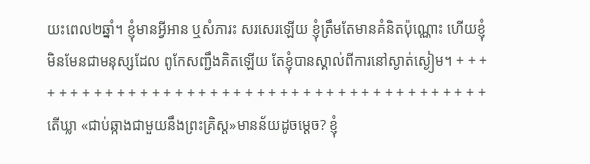យះពេល២ឆ្នាំ។ ខ្ញុំមានអ្វីអាន ឬសំភារះ សរសេរឡើយ ខ្ញុំត្រឹមតែមានគំនិតប៉ុណ្ណោះ ហើយខ្ញុំមិនមែនជាមនុស្សដែល ពូកែសញ្ជឹងគិតឡើយ តែខ្ញុំបានស្គាល់ពីការនៅស្ងាត់ស្ងៀម។ + + + + + + + + + + + + + + + + + + + + + + + + + + + + + + + + + + + + + + + + + តើឃ្លា «ជាប់ឆ្កាងជាមួយនឹងព្រះគ្រិស្ដ»មានន័យដូចម្ដេច? ខ្ញុំ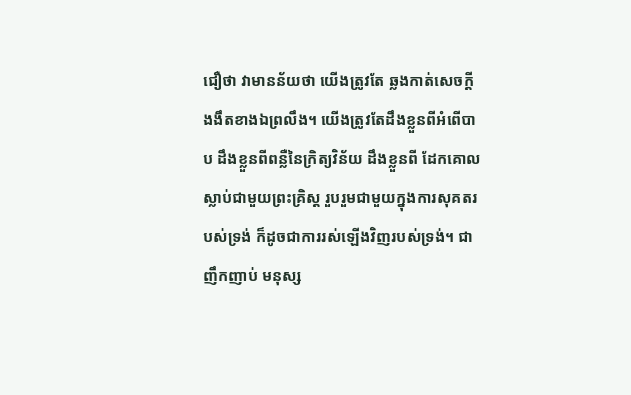ជឿថា វាមានន័យថា យើងត្រូវតែ ឆ្លងកាត់សេចក្ដីងងឹតខាងឯព្រលឹង។ យើងត្រូវតែដឹងខ្លួនពីអំពើបាប ដឹងខ្លួនពីពន្លឺនៃក្រិត្យវិន័យ ដឹងខ្លួនពី ដែកគោល ស្លាប់ជាមួយព្រះគ្រិស្ដ រួបរួមជាមួយក្នុងការសុគតរបស់ទ្រង់ ក៏ដូចជាការរស់ឡើងវិញរបស់ទ្រង់។ ជាញឹកញាប់ មនុស្ស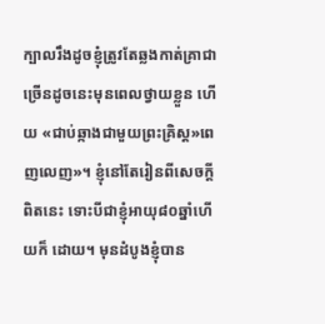ក្បាលរឹងដូចខ្ញុំត្រូវតែឆ្លងកាត់គ្រាជាច្រើនដូចនេះមុនពេលថ្វាយខ្លួន ហើយ «ជាប់ឆ្កាងជាមួយព្រះគ្រិស្ដ»ពេញលេញ»។ ខ្ញុំនៅតែរៀនពីសេចក្ដីពិតនេះ ទោះបីជាខ្ញុំអាយុ៨០ឆ្នាំហើយក៏ ដោយ។ មុនដំបូងខ្ញុំបាន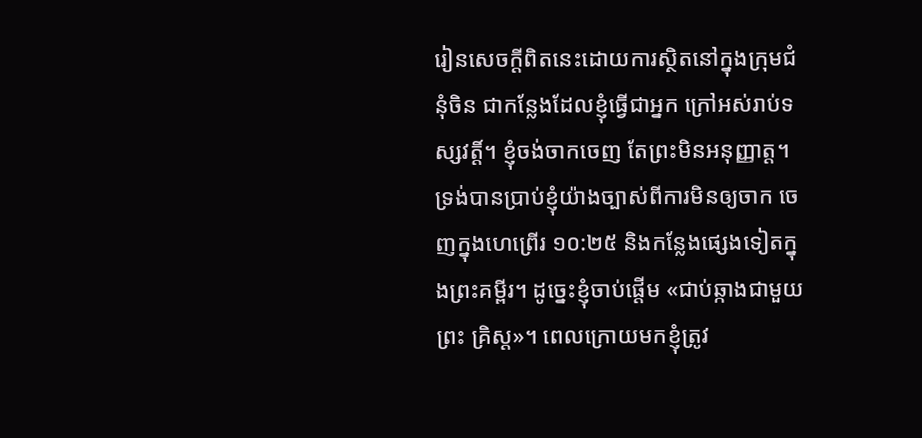រៀនសេចក្ដីពិតនេះដោយការស្ថិតនៅក្នុងក្រុមជំនុំចិន ជាកន្លែងដែលខ្ញុំធ្វើជាអ្នក ក្រៅអស់រាប់ទស្សវត្ដិ៍។ ខ្ញុំចង់ចាកចេញ តែព្រះមិនអនុញ្ញាត្ដ។ ទ្រង់បានប្រាប់ខ្ញុំយ៉ាងច្បាស់ពីការមិនឲ្យចាក ចេញក្នុងហេព្រើរ ១០:២៥ និងកន្លែងផ្សេងទៀតក្នុងព្រះគម្ពីរ។ ដូច្នេះខ្ញុំចាប់ផ្ដើម «ជាប់ឆ្កាងជាមួយព្រះ គ្រិស្ដ»។ ពេលក្រោយមកខ្ញុំត្រូវ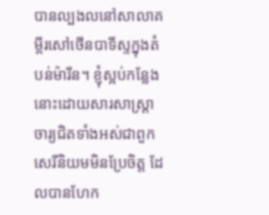បានល្បងលនៅសាលាគម្ពីរសៅថើនបាទីស្ទក្នុងតំបន់ម៉ារីន។ ខ្ញុំស្អប់កន្លែង នោះដោយសារសាស្រ្ដាចារ្យជិតទាំងអស់ជាពួកសេរីនិយមមិនប្រែចិត្ដ ដែលបានហែក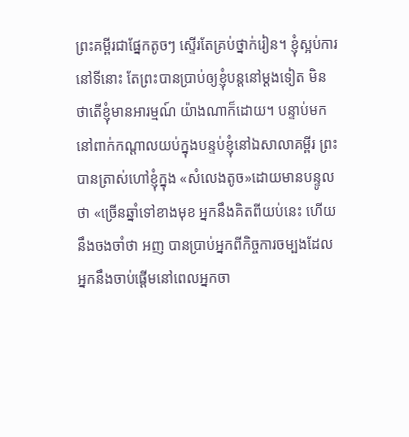ព្រះគម្ពីរជាផ្នែកតូចៗ ស្ទើរតែគ្រប់ថ្នាក់រៀន។ ខ្ញុំស្អប់ការនៅទីនោះ តែព្រះបានប្រាប់ឲ្យខ្ញុំបន្ដនៅម្ដងទៀត មិនថាតើខ្ញុំមានអារម្មណ៍ យ៉ាងណាក៏ដោយ។ បន្ទាប់មកនៅពាក់កណ្ដាលយប់ក្នុងបន្ទប់ខ្ញុំនៅឯសាលាគម្ពីរ ព្រះបានត្រាស់ហៅខ្ញុំក្នុង «សំលេងតូច»ដោយមានបន្ទូលថា «ច្រើនឆ្នាំទៅខាងមុខ អ្នកនឹងគិតពីយប់នេះ ហើយនឹងចងចាំថា អញ បានប្រាប់អ្នកពីកិច្ចការចម្បងដែលអ្នកនឹងចាប់ផ្ដើមនៅពេលអ្នកចា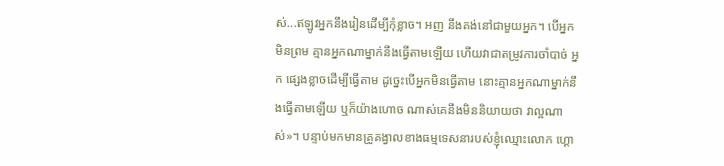ស់...ឥឡូវអ្នកនឹងរៀនដើម្បីកុំខ្លាច។ អញ នឹងគង់នៅជាមួយអ្នក។ បើអ្នកមិនព្រម គ្មានអ្នកណាម្នាក់នឹងធ្វើតាមឡើយ ហើយវាជាតម្រូវការចាំបាច់ អ្នក ផ្សេងខ្លាចដើម្បីធ្វើតាម ដូច្នេះបើអ្នកមិនធ្វើតាម នោះគ្មានអ្នកណាម្នាក់នឹងធ្វើតាមឡើយ ឬក៏យ៉ាងហោច ណាស់គេនឹងមិននិយាយថា វាល្អណាស់»។ បន្ទាប់មកមានគ្រូគង្វាលខាងធម្មទេសនារបស់ខ្ញុំឈ្មោះលោក ហ្គោ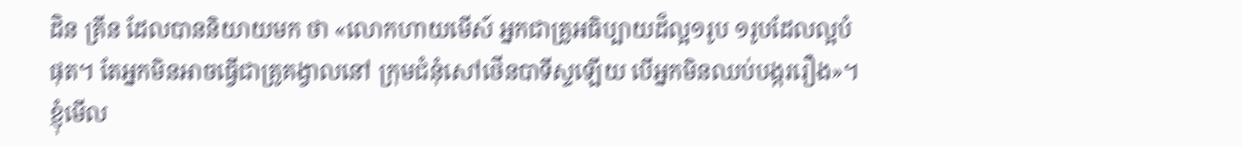ដិន គ្រីន ដែលបាននិយាយមក ថា «លោកហាយមើស៍ អ្នកជាគ្រូអធិប្បាយដ៏ល្អ១រូប ១រូបដែលល្អបំផុត។ តែអ្នកមិនអាចធ្វើជាគ្រូគង្វាលនៅ ក្រុមជំនុំសៅថើនបាទីស្ទឡើយ បើអ្នកមិនឈប់បង្កររឿង»។ ខ្ញុំមើល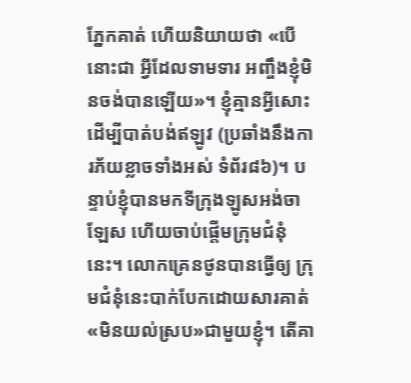ភ្នែកគាត់ ហើយនិយាយថា «បើនោះជា អ្វីដែលទាមទារ អញ្ចឹងខ្ញុំមិនចង់បានឡើយ»។ ខ្ញុំគ្មានអ្វីសោះដើម្បីបាត់បង់ឥឡូវ (ប្រឆាំងនឹងការភ័យខ្លាចទាំងអស់ ទំព័រ៨៦)។ បន្ទាប់ខ្ញុំបានមកទីក្រុងឡូសអង់ចាឡែស ហើយចាប់ផ្ដើមក្រុមជំនុំនេះ។ លោកគ្រេនថូនបានធ្វើឲ្យ ក្រុមជំនុំនេះបាក់បែកដោយសារគាត់ «មិនយល់ស្រប»ជាមួយខ្ញុំ។ តើគា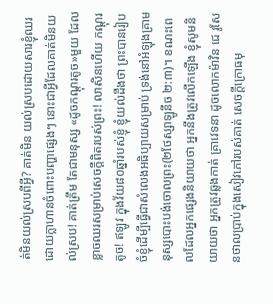ត់មិនយល់ស្របពីអ្វី? គាត់មិន យល់ស្របដោយសារខ្ញុំឈរដោយក្លាហានចំពោះបញ្ហាផ្សេងៗ នោះជាអ្វីដែលគាត់មិនយល់ស្រប! គាត់ត្រឹម តែជាមនុស្ស «ដូចកណ្ដុរតូច»មួយ ដែលខ្លាចឈរសម្រាប់សេចក្ដីពិតរបស់ព្រះ! លាសិនហើយ កណ្ដុរតូច! ឥឡូវ ក្នុងវ័យ៨០ឆ្នាំរបស់ខ្ញុំ ខ្ញុំយល់ដឹងថា ព្រះបានរៀបចំខ្ញុំដើម្បីធ្វើជាសំលេងអធិប្បាយសម្រាប់ ទ្រង់នៅអំឡុងគ្រាមនុស្សបោះបង់ចោលព្រះ(២ថែស្សាឡូនីច ២:៣)។ ខណះពេលដែលអ្នកផ្សេងនិយាយថា អ្នកនឹងត្រូវលើកឡើង ខ្ញុំសូមនិយាយថា អ្នកត្រូវឆ្លងកាត់ គ្រាវេទនា ដូចលោកម៉ាវិន ជេ រូសែនថាលប្រាប់ក្នុងសៀវភៅរបស់គាត់ សេចក្ដីក្រោធមុ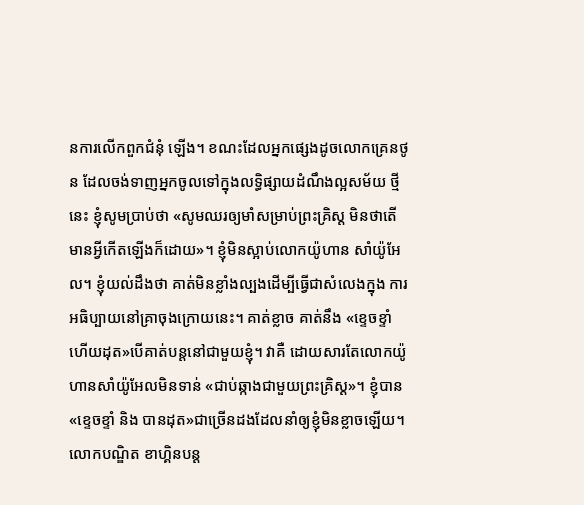នការលើកពួកជំនុំ ឡើង។ ខណះដែលអ្នកផ្សេងដូចលោកគ្រេនថូន ដែលចង់ទាញអ្នកចូលទៅក្នុងលទ្ធិផ្សាយដំណឹងល្អសម័យ ថ្មីនេះ ខ្ញុំសូមប្រាប់ថា «សូមឈរឲ្យមាំសម្រាប់ព្រះគ្រិស្ដ មិនថាតើមានអ្វីកើតឡើងក៏ដោយ»។ ខ្ញុំមិនស្អាប់លោកយ៉ូហាន សាំយ៉ូអែល។ ខ្ញុំយល់ដឹងថា គាត់មិនខ្លាំងល្បងដើម្បីធ្វើជាសំលេងក្នុង ការអធិប្បាយនៅគ្រាចុងក្រោយនេះ។ គាត់ខ្លាច គាត់នឹង «ខ្ទេចខ្ទាំ ហើយដុត»បើគាត់បន្ដនៅជាមួយខ្ញុំ។ វាគឺ ដោយសារតែលោកយ៉ូហានសាំយ៉ូអែលមិនទាន់ «ជាប់ឆ្កាងជាមួយព្រះគ្រិស្ដ»។ ខ្ញុំបាន «ខ្ទេចខ្ទាំ និង បានដុត»ជាច្រើនដងដែលនាំឲ្យខ្ញុំមិនខ្លាចឡើយ។ លោកបណ្ឌិត ខាហ្គិនបន្ដ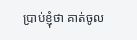ប្រាប់ខ្ញុំថា គាត់ចូល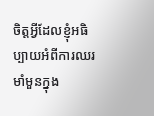ចិត្ដអ្វីដែលខ្ញុំអធិប្បាយអំពីការឈរមាំមួនក្នុង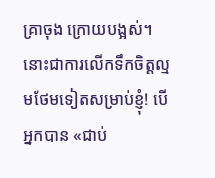គ្រាចុង ក្រោយបង្អស់។ នោះជាការលើកទឹកចិត្ដល្មមថែមទៀតសម្រាប់ខ្ញុំ! បើអ្នកបាន «ជាប់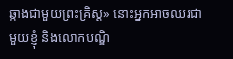ឆ្កាងជាមួយព្រះគ្រិស្ដ» នោះអ្នកអាចឈរជាមួយខ្ញុំ និងលោកបណ្ឌិ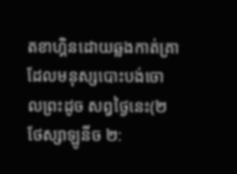តខាហ្គិនដោយឆ្លងកាត់គ្រាដែលមនុស្សបោះបង់ចោលព្រះដូច សព្វថ្ងៃនេះ(២ថែស្សាឡូនីច ២: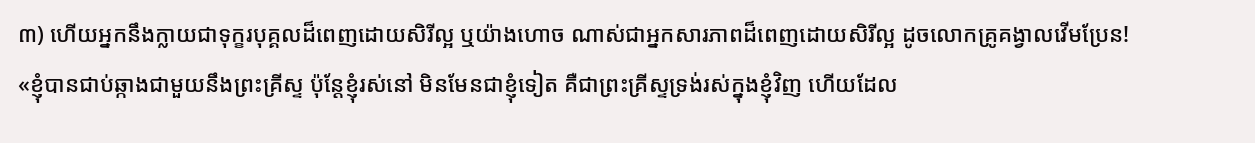៣) ហើយអ្នកនឹងក្លាយជាទុក្ខរបុគ្គលដ៏ពេញដោយសិរីល្អ ឬយ៉ាងហោច ណាស់ជាអ្នកសារភាពដ៏ពេញដោយសិរីល្អ ដូចលោកគ្រូគង្វាលវើមប្រែន! «ខ្ញុំបានជាប់ឆ្កាងជាមួយនឹងព្រះគ្រីស្ទ ប៉ុន្តែខ្ញុំរស់នៅ មិនមែនជាខ្ញុំទៀត គឺជាព្រះគ្រីស្ទទ្រង់រស់ក្នុងខ្ញុំវិញ ហើយដែល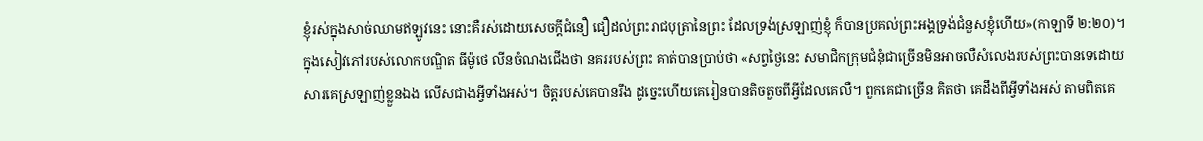ខ្ញុំរស់ក្នុងសាច់ឈាមឥឡូវនេះ នោះគឺរស់ដោយសេចក្តីជំនឿ ជឿដល់ព្រះរាជបុត្រានៃព្រះ ដែលទ្រង់ស្រឡាញ់ខ្ញុំ ក៏បានប្រគល់ព្រះអង្គទ្រង់ជំនួសខ្ញុំហើយ»(កាឡាទី ២:២០)។ ក្នុងសៀវភៅរបស់លោកបណ្ឌិត ធីម៉ូថេ លីនចំណងជើងថា នគររបស់ព្រះ គាត់បានប្រាប់ថា «សព្វថ្ងៃនេះ សមាជិកក្រុមជំនុំជាច្រើនមិនអាចលឺសំលេងរបស់ព្រះបានទេដោយសារគេស្រឡាញ់ខ្លួនឯង លើសជាងអ្វីទាំងអស់។ ចិត្ដរបស់គេបានរឹង ដូច្នេះហើយគេរៀនបានតិចតួចពីអ្វីដែលគេលឺ។ ពួកគេជាច្រើន គិតថា គេដឹងពីអ្វីទាំងអស់ តាមពិតគេ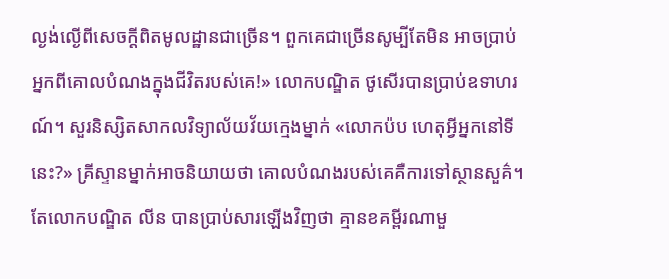ល្ងង់ល្ងើពីសេចក្ដីពិតមូលដ្ឋានជាច្រើន។ ពួកគេជាច្រើនសូម្បីតែមិន អាចប្រាប់អ្នកពីគោលបំណងក្នុងជីវិតរបស់គេ!» លោកបណ្ឌិត ថូសើរបានប្រាប់ឧទាហរណ៍។ សួរនិស្សិតសាកលវិទ្យាល័យវ័យក្មេងម្នាក់ «លោកប៉ប ហេតុអ្វីអ្នកនៅទីនេះ?» គ្រីស្ទានម្នាក់អាចនិយាយថា គោលបំណងរបស់គេគឺការទៅស្ថានសួគ៌។ តែលោកបណ្ឌិត លីន បានប្រាប់សារឡើងវិញថា គ្មានខគម្ពីរណាមួ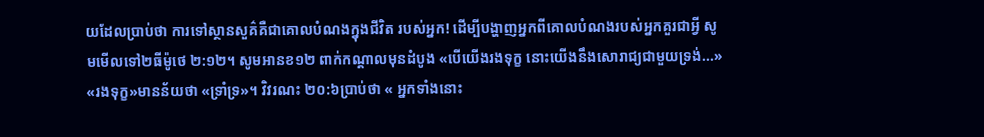យដែលប្រាប់ថា ការទៅស្ថានសួគ៌គឺជាគោលបំណងក្នុងជីវិត របស់អ្នក! ដើម្បីបង្ហាញអ្នកពីគោលបំណងរបស់អ្នកគួរជាអ្វី សូមមើលទៅ២ធីម៉ូថេ ២:១២។ សូមអានខ១២ ពាក់កណ្ដាលមុនដំបូង «បើយើងរងទុក្ខ នោះយើងនឹងសោរាជ្យជាមួយទ្រង់...» «រងទុក្ខ»មានន័យថា «ទ្រាំទ្រ»។ វិវរណះ ២០:៦ប្រាប់ថា « អ្នកទាំងនោះ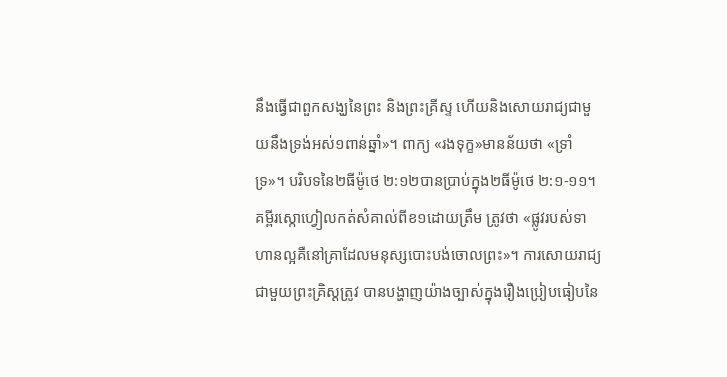នឹងធ្វើជាពួកសង្ឃនៃព្រះ និងព្រះគ្រីស្ទ ហើយនិងសោយរាជ្យជាមួយនឹងទ្រង់អស់១ពាន់ឆ្នាំ»។ ពាក្យ «រងទុក្ខ»មានន័យថា «ទ្រាំទ្រ»។ បរិបទនៃ២ធីម៉ូថេ ២:១២បានប្រាប់ក្នុង២ធីម៉ូថេ ២:១-១១។ គម្ពីរស្កោហ្វៀលកត់សំគាល់ពីខ១ដោយត្រឹម ត្រូវថា «ផ្លូវរបស់ទាហានល្អគឺនៅគ្រាដែលមនុស្សបោះបង់ចោលព្រះ»។ ការសោយរាជ្យជាមួយព្រះគ្រិស្ដត្រូវ បានបង្ហាញយ៉ាងច្បាស់ក្នុងរឿងប្រៀបធៀបនៃ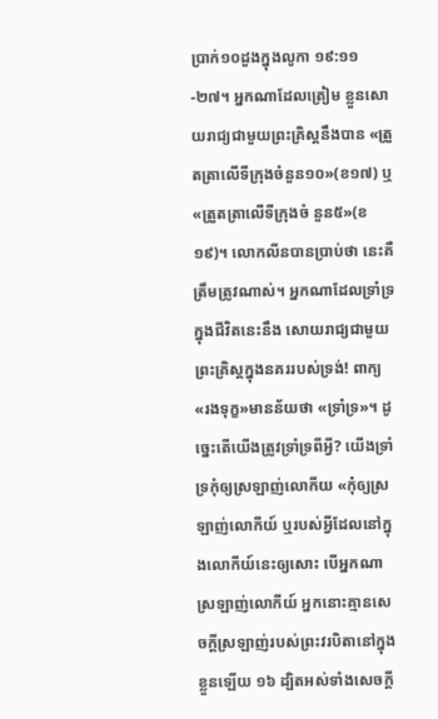ប្រាក់១០ដួងក្នុងលូកា ១៩:១១-២៧។ អ្នកណាដែលត្រៀម ខ្លួនសោយរាជ្យជាមួយព្រះគ្រិស្ដនឹងបាន «ត្រួតត្រាលើទីក្រុងចំនួន១០»(ខ១៧) ឬ «ត្រួតត្រាលើទីក្រុងចំ នួន៥»(ខ១៩)។ លោកលីនបានប្រាប់ថា នេះគឺត្រឹមត្រូវណាស់។ អ្នកណាដែលទ្រាំទ្រក្នុងជីវិតនេះនឹង សោយរាជ្យជាមួយព្រះគ្រិស្ដក្នុងនគររបស់ទ្រង់! ពាក្យ «រងទុក្ខ»មានន័យថា «ទ្រាំទ្រ»។ ដូច្នេះតើយើងត្រូវទ្រាំទ្រពីអ្វី? យើងទ្រាំទ្រកុំឲ្យស្រឡាញ់លោកីយ «កុំឲ្យស្រឡាញ់លោកីយ៍ ឬរបស់អ្វីដែលនៅក្នុងលោកីយ៍នេះឲ្យសោះ បើអ្នកណាស្រឡាញ់លោកីយ៍ អ្នកនោះគ្មានសេចក្តីស្រឡាញ់របស់ព្រះវរបិតានៅក្នុងខ្លួនឡើយ ១៦ ដ្បិតអស់ទាំងសេចក្តី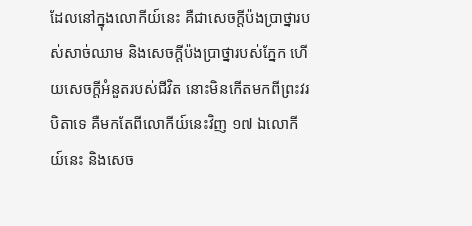ដែលនៅក្នុងលោកីយ៍នេះ គឺជាសេចក្តីប៉ងប្រាថ្នារបស់សាច់ឈាម និងសេចក្តីប៉ងប្រាថ្នារបស់ភ្នែក ហើយសេចក្តីអំនួតរបស់ជីវិត នោះមិនកើតមកពីព្រះវរបិតាទេ គឺមកតែពីលោកីយ៍នេះវិញ ១៧ ឯលោកីយ៍នេះ និងសេច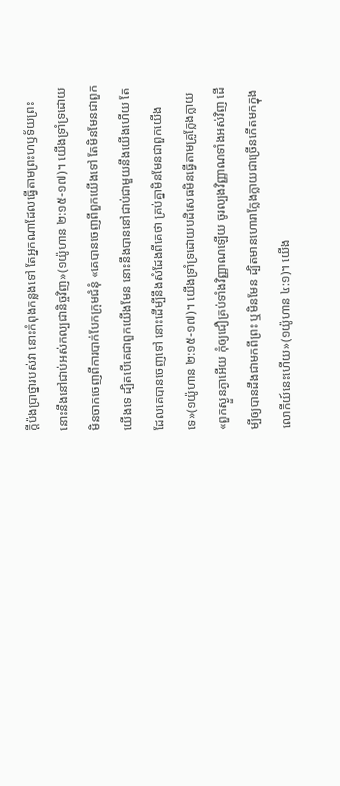ក្តីប៉ងប្រាថ្នារបស់វា នោះកំពុងកន្លងទៅ តែអ្នកណាដែលធ្វើតាមព្រះហឫទ័យព្រះ នោះនឹងនៅជាប់អស់កល្បជានិច្ចវិញ»(១យ៉ូហាន ២:១៥-១៧)។ យើងទ្រាំទ្រដោយមិនចាកចេញពីការបាក់បែកក្រុមជំនុំ «គេបានចេញពីពួកយើងទៅ តែមិនមែនជាពួកយើងទេ ដ្បិតបើគេជាពួកយើងមែន នោះនឹងបាននៅជាប់ជាមួយនឹងយើងហើយ តែដែលគេបានចេញទៅ នោះដើម្បីនឹងសំដែងពីគេថា គ្រប់គ្នាមិនមែនជាពួកយើងទេ»(១យ៉ូហាន ២:១៥-១៧)។ យើងទ្រាំទ្រដោយបដិសេធមិនធ្វើតាមគ្រូក្លែងក្លាយ «ពួកស្ងួនភ្ងាអើយ កុំឲ្យជឿគ្រប់ទាំងវិញ្ញាណឡើយ ចូរល្បងវិញ្ញាណទាំងអស់វិញ ដើម្បីឲ្យបានដឹងជាមកពីព្រះ ឬមិនមែន ដ្បិតមានហោរាក្លែងក្លាយជាច្រើនកើតមកក្នុងលោកីយ៍នេះហើយ»(១យ៉ូហាន ៤:១)។ យើង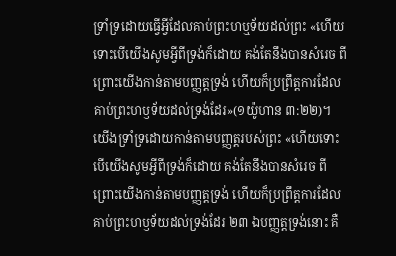ទ្រាំទ្រដោយធ្វើអ្វីដែលគាប់ព្រះហឬទ័យដល់ព្រះ «ហើយទោះបើយើងសូមអ្វីពីទ្រង់ក៏ដោយ គង់តែនឹងបានសំរេច ពីព្រោះយើងកាន់តាមបញ្ញត្តទ្រង់ ហើយក៏ប្រព្រឹត្តការដែលគាប់ព្រះហឫទ័យដល់ទ្រង់ដែរ»(១យ៉ូហាន ៣:២២)។ យើងទ្រាំទ្រដោយកាន់តាមបញ្ញត្ដរបស់ព្រះ «ហើយទោះបើយើងសូមអ្វីពីទ្រង់ក៏ដោយ គង់តែនឹងបានសំរេច ពីព្រោះយើងកាន់តាមបញ្ញត្តទ្រង់ ហើយក៏ប្រព្រឹត្តការដែលគាប់ព្រះហឫទ័យដល់ទ្រង់ដែរ ២៣ ឯបញ្ញត្តទ្រង់នោះ គឺ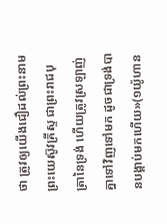ថា ត្រូវឲ្យយើងជឿដល់ព្រះនាមព្រះយេស៊ូវគ្រីស្ទ ជាព្រះរាជបុត្រានៃទ្រង់ ហើយត្រូវស្រឡាញ់គ្នាទៅវិញទៅមក ដូចជាទ្រង់បានបង្គាប់មកហើយ»(១យ៉ូហាន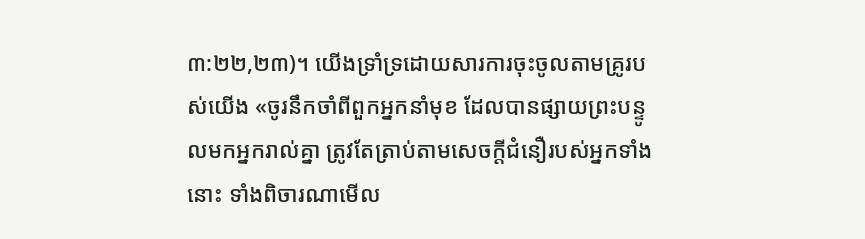៣:២២,២៣)។ យើងទ្រាំទ្រដោយសារការចុះចូលតាមគ្រូរបស់យើង «ចូរនឹកចាំពីពួកអ្នកនាំមុខ ដែលបានផ្សាយព្រះបន្ទូលមកអ្នករាល់គ្នា ត្រូវតែត្រាប់តាមសេចក្តីជំនឿរបស់អ្នកទាំងនោះ ទាំងពិចារណាមើល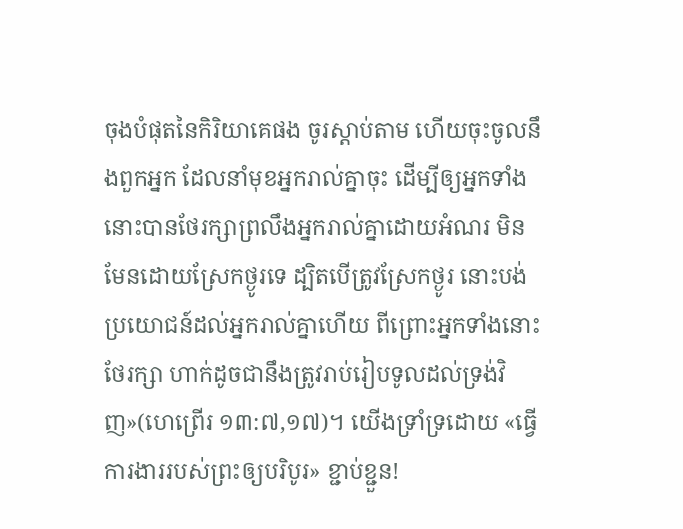ចុងបំផុតនៃកិរិយាគេផង ចូរស្តាប់តាម ហើយចុះចូលនឹងពួកអ្នក ដែលនាំមុខអ្នករាល់គ្នាចុះ ដើម្បីឲ្យអ្នកទាំងនោះបានថែរក្សាព្រលឹងអ្នករាល់គ្នាដោយអំណរ មិនមែនដោយស្រែកថ្ងូរទេ ដ្បិតបើត្រូវស្រែកថ្ងូរ នោះបង់ប្រយោជន៍ដល់អ្នករាល់គ្នាហើយ ពីព្រោះអ្នកទាំងនោះថែរក្សា ហាក់ដូចជានឹងត្រូវរាប់រៀបទូលដល់ទ្រង់វិញ»(ហេព្រើរ ១៣:៧,១៧)។ យើងទ្រាំទ្រដោយ «ធ្វើការងាររបស់ព្រះឲ្យបរិបូរ» ខ្ជាប់ខ្ជួន!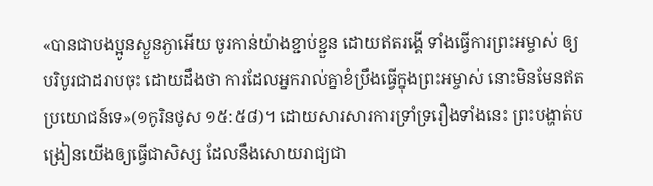«បានជាបងប្អូនស្ងួនភ្ងាអើយ ចូរកាន់យ៉ាងខ្ជាប់ខ្ជួន ដោយឥតរង្គើ ទាំងធ្វើការព្រះអម្ចាស់ ឲ្យបរិបូរជាដរាបចុះ ដោយដឹងថា ការដែលអ្នករាល់គ្នាខំប្រឹងធ្វើក្នុងព្រះអម្ចាស់ នោះមិនមែនឥតប្រយោជន៍ទេ»(១កូរិនថូស ១៥:៥៨)។ ដោយសារសារការទ្រាំទ្ររឿងទាំងនេះ ព្រះបង្ហាត់បង្រៀនយើងឲ្យធ្វើជាសិស្ស ដែលនឹងសោយរាជ្យជា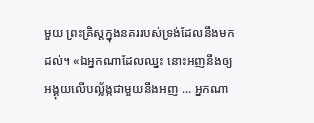មួយ ព្រះគ្រិស្ដក្នុងនគររបស់ទ្រង់ដែលនឹងមកដល់។ «ឯអ្នកណាដែលឈ្នះ នោះអញនឹងឲ្យអង្គុយលើបល្ល័ង្កជាមួយនឹងអញ ... អ្នកណា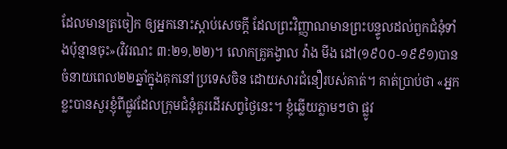ដែលមានត្រចៀក ឲ្យអ្នកនោះស្តាប់សេចក្តី ដែលព្រះវិញ្ញាណមានព្រះបន្ទូលដល់ពួកជំនុំទាំងប៉ុន្មានចុះ»(វិវរណះ ៣:២១,២២)។ លោកគ្រូគង្វាល វ៉ាង មីង ដៅ(១៩០០-១៩៩១)បានចំនាយពេល២២ឆ្នាំក្នុងគុកនៅប្រទេសចិន ដោយសារជំនឿរបស់គាត់។ គាត់ប្រាប់ថា «អ្នកខ្លះបានសួរខ្ញុំពីផ្លូវដែលក្រុមជំនុំគួរដើរសព្វថ្ងៃនេះ។ ខ្ញុំឆ្លើយភ្លាមៗថា ផ្លូវ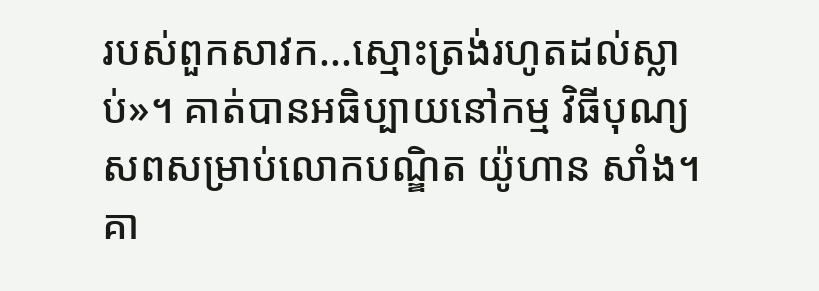របស់ពួកសាវក...ស្មោះត្រង់រហូតដល់ស្លាប់»។ គាត់បានអធិប្បាយនៅកម្ម វិធីបុណ្យសពសម្រាប់លោកបណ្ឌិត យ៉ូហាន សាំង។ គា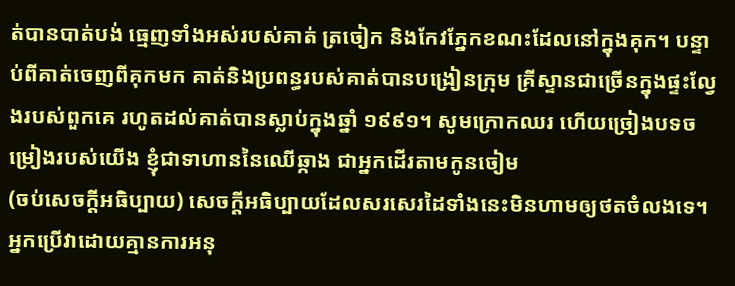ត់បានបាត់បង់ ធ្មេញទាំងអស់របស់គាត់ ត្រចៀក និងកែវភ្នែកខណះដែលនៅក្នុងគុក។ បន្ទាប់ពីគាត់ចេញពីគុកមក គាត់និងប្រពន្ធរបស់គាត់បានបង្រៀនក្រុម គ្រីស្ទានជាច្រើនក្នុងផ្ទះល្វែងរបស់ពួកគេ រហូតដល់គាត់បានស្លាប់ក្នុងឆ្នាំ ១៩៩១។ សូមក្រោកឈរ ហើយច្រៀងបទចម្រៀងរបស់យើង ខ្ញុំជាទាហាននៃឈើឆ្កាង ជាអ្នកដើរតាមកូនចៀម
(ចប់សេចក្ដីអធិប្បាយ) សេចក្ដីអធិប្បាយដែលសរសេរដៃទាំងនេះមិនហាមឲ្យថតចំលងទេ។ អ្នកប្រើវាដោយគ្មានការអនុ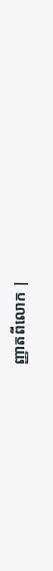ញ្ញាតពីលោក |